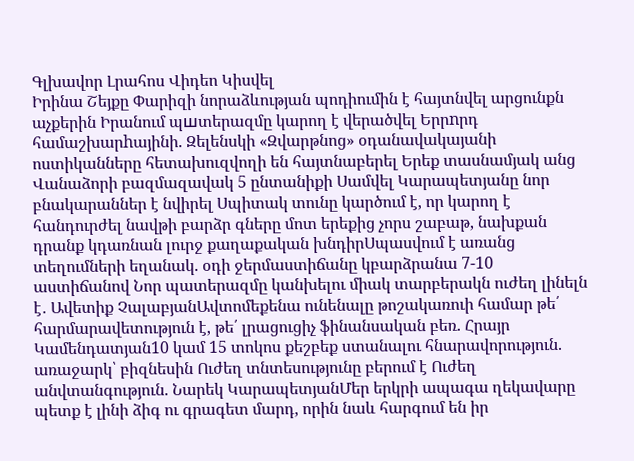Գլխավոր Լրահոս Վիդեո Կիսվել
Իրինա Շեյքը Փարիզի նորաձևության պոդիումին է հայտնվել արցունքն աչքերին Իրանում պшտերազմը կարող է վերածվել Երրnրդ համաշխարhայինի. Զելենսկի «Զվարթնոց» օդանավակայանի ոստիկանները հետախուզվողի են հայտնաբերել Երեք տասնամյակ անց Վանաձորի բազմազավակ 5 ընտանիքի Սամվել Կարապետյանը նոր բնակարաններ է նվիրել Սպիտակ տունը կարծում է, որ կարող է հանդուրժել նավթի բարձր գները մոտ երեքից չորս շաբաթ, նախքան դրանք կդառնան լուրջ քաղաքական խնդիրՍպասվում է առանց տեղումների եղանակ. օդի ջերմաստիճանը կբարձրանա 7-10 աստիճանով Նոր պատերազմը կանխելու միակ տարբերակն ուժեղ լինելն է․ Ավետիք ՉալաբյանԱվտոմեքենա ունենալը թոշակառուի համար թե՛ հարմարավետություն է, թե՛ լրացուցիչ ֆինանսական բեռ. Հրայր Կամենդատյան10 կամ 15 տոկոս քեշբեք ստանալու հնարավորություն. առաջարկ՝ բիզնեսին Ուժեղ տնտեսությունը բերում է Ուժեղ անվտանգություն. Նարեկ ԿարապետյանՄեր երկրի ապագա ղեկավարը պետք է լինի ձիգ ու գրագետ մարդ, որին նաև հարգում են իր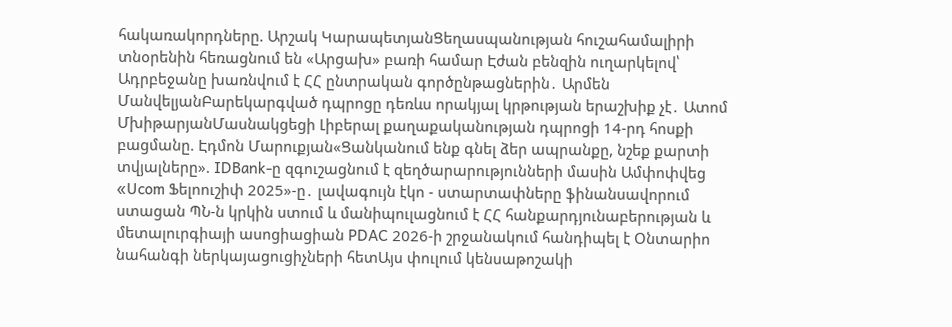հակառակորդները. Արշակ ԿարապետյանՑեղասպանության հուշահամալիրի տնօրենին հեռացնում են «Արցախ» բառի համար Էժան բենզին ուղարկելով՝ Ադրբեջանը խառնվում է ՀՀ ընտրական գործընթացներին․ Արմեն ՄանվելյանԲարեկարգված դպրոցը դեռևս որակյալ կրթության երաշխիք չէ․ Ատոմ ՄխիթարյանՄասնակցեցի Լիբերալ քաղաքականության դպրոցի 14-րդ հոսքի բացմանը. Էդմոն Մարուքյան«Ցանկանում ենք գնել ձեր ապրանքը, նշեք քարտի տվյալները». IDBank-ը զգուշացնում է զեղծարարությունների մասին Ամփոփվեց «Ucom Ֆելոուշիփ 2025»-ը․ լավագույն էկո - ստարտափները ֆինանսավորում ստացան ՊՆ-ն կրկին ստում և մանիպուլացնում է ՀՀ հանքարդյունաբերության և մետալուրգիայի ասոցիացիան PDAC 2026-ի շրջանակում հանդիպել է Օնտարիո նահանգի ներկայացուցիչների հետԱյս փուլում կենսաթոշակի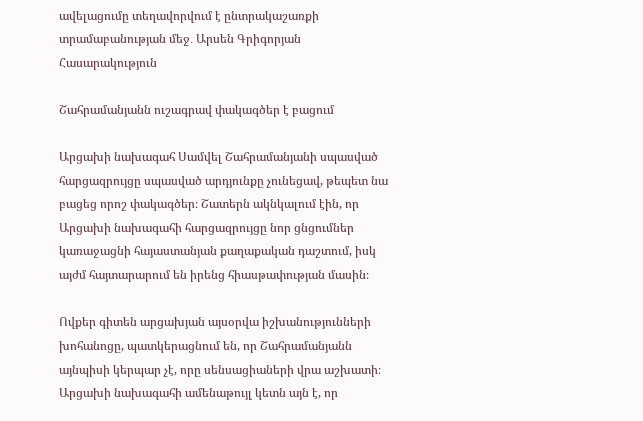ավելացումը տեղավորվում է ընտրակաշառքի տրամաբանության մեջ․ Արսեն Գրիգորյան
Հասարակություն

Շահրամանյանն ուշագրավ փակագծեր է բացում

Արցախի նախագահ Սամվել Շահրամանյանի սպասված հարցազրույցը սպասված արդյունքը չունեցավ, թեպետ նա բացեց որոշ փակագծեր։ Շատերն ակնկալում էին, որ Արցախի նախագահի հարցազրույցը նոր ցնցումներ կառաջացնի հայաստանյան քաղաքական դաշտում, իսկ այժմ հայտարարում են իրենց հիասթափության մասին։

Ովքեր գիտեն արցախյան այսօրվա իշխանությունների խոհանոցը, պատկերացնում են, որ Շահրամանյանն այնպիսի կերպար չէ, որը սենսացիաների վրա աշխատի։ Արցախի նախագահի ամենաթույլ կետն այն է, որ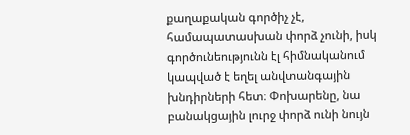քաղաքական գործիչ չէ, համապատասխան փորձ չունի, իսկ գործունեությունն էլ հիմնականում կապված է եղել անվտանգային խնդիրների հետ։ Փոխարենը, նա բանակցային լուրջ փորձ ունի նույն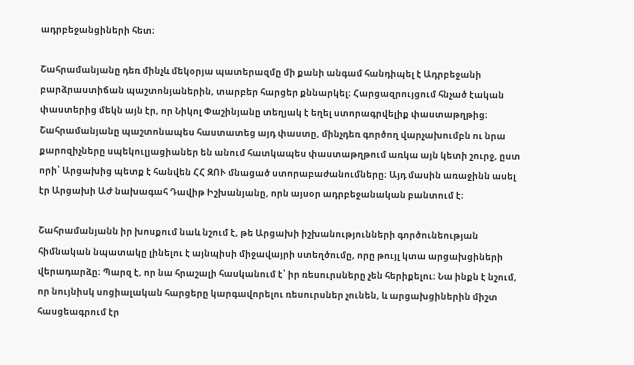ադրբեջանցիների հետ։

Շահրամանյանը դեռ մինչև մեկօրյա պատերազմը մի քանի անգամ հանդիպել է Ադրբեջանի բարձրաստիճան պաշտոնյաներին, տարբեր հարցեր քննարկել։ Հարցազրույցում հնչած էական փաստերից մեկն այն էր, որ Նիկոլ Փաշինյանը տեղյակ է եղել ստորագրվելիք փաստաթղթից։ Շահրամանյանը պաշտոնապես հաստատեց այդ փաստը, մինչդեռ գործող վարչախումբն ու նրա քարոզիչները սպեկուլյացիաներ են անում հատկապես փաստաթղթում առկա այն կետի շուրջ, ըստ որի՝ Արցախից պետք է հանվեն ՀՀ ԶՈՒ մնացած ստորաբաժանումները։ Այդ մասին առաջինն ասել էր Արցախի ԱԺ նախագահ Դավիթ Իշխանյանը, որն այսօր ադրբեջանական բանտում է։

Շահրամանյանն իր խոսքում նաև նշում է, թե Արցախի իշխանությունների գործունեության հիմնական նպատակը լինելու է այնպիսի միջավայրի ստեղծումը, որը թույլ կտա արցախցիների վերադարձը։ Պարզ է, որ նա հրաշալի հասկանում է՝ իր ռեսուրսները չեն հերիքելու։ Նա ինքն է նշում, որ նույնիսկ սոցիալական հարցերը կարգավորելու ռեսուրսներ չունեն, և արցախցիներին միշտ հասցեագրում էր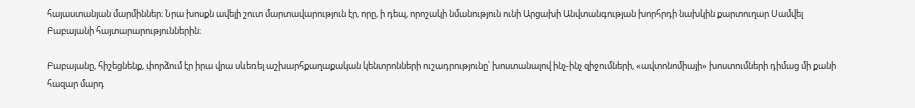հայաստանյան մարմիններ։ Նրա խոսքն ավելի շուտ մարտավարություն էր, որը, ի դեպ, որոշակի նմանություն ունի Արցախի Անվտանգության խորհրդի նախկին քարտուղար Սամվել Բաբայանի հայտարարություններին։

Բաբայանը, հիշեցնենք, փորձում էր իրա վրա սևեռել աշխարհքաղաքական կենտրոնների ուշադրությունը՝ խոստանալով ինչ-ինչ զիջումների, «ավտոնոմիայի» խոստումների դիմաց մի քանի հազար մարդ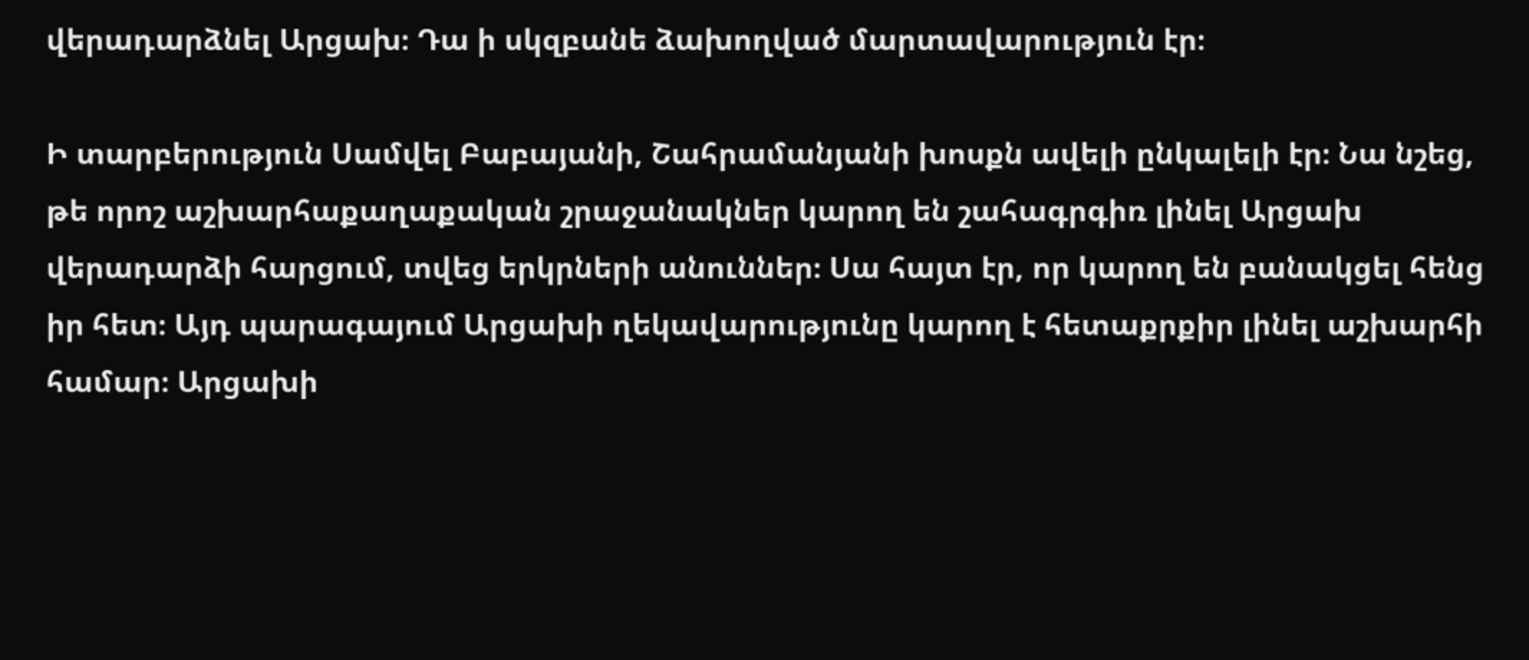վերադարձնել Արցախ։ Դա ի սկզբանե ձախողված մարտավարություն էր։

Ի տարբերություն Սամվել Բաբայանի, Շահրամանյանի խոսքն ավելի ընկալելի էր։ Նա նշեց, թե որոշ աշխարհաքաղաքական շրաջանակներ կարող են շահագրգիռ լինել Արցախ վերադարձի հարցում, տվեց երկրների անուններ։ Սա հայտ էր, որ կարող են բանակցել հենց իր հետ։ Այդ պարագայում Արցախի ղեկավարությունը կարող է հետաքրքիր լինել աշխարհի համար։ Արցախի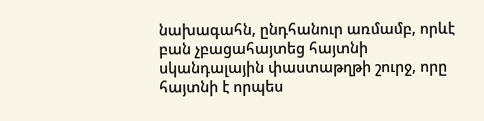նախագահն, ընդհանուր առմամբ, որևէ բան չբացահայտեց հայտնի սկանդալային փաստաթղթի շուրջ, որը հայտնի է որպես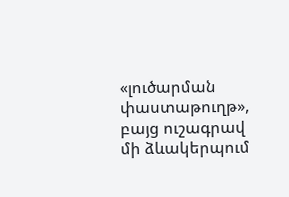«լուծարման փաստաթուղթ», բայց ուշագրավ մի ձևակերպում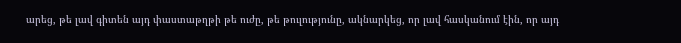արեց, թե լավ գիտեն այդ փաստաթղթի թե ուժը, թե թուլությունը, ակնարկեց, որ լավ հասկանում էին, որ այդ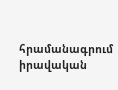հրամանագրում իրավական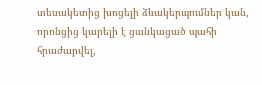տեսակետից խոցելի ձևակերպումներ կան, որոնցից կարելի է ցանկացած պահի հրաժարվել,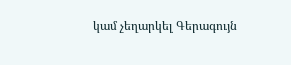կամ չեղարկել Գերագույն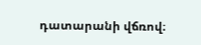դատարանի վճռով։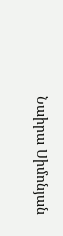Նաիրա Սիմոնյան